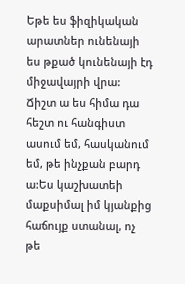Եթե ես ֆիզիկական արատներ ունենայի ես թքած կունենայի էդ միջավայրի վրա: Ճիշտ ա ես հիմա դա հեշտ ու հանգիստ ասում եմ, հասկանում եմ, թե ինչքան բարդ ա:Ես կաշխատեի մաքսիմալ իմ կյանքից հաճույք ստանալ, ոչ թե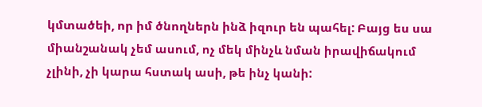կմտածեի, որ իմ ծնողներն ինձ իզուր են պահել: Բայց ես սա միանշանակ չեմ ասում, ոչ մեկ մինչև նման իրավիճակում չլինի, չի կարա հստակ ասի, թե ինչ կանի: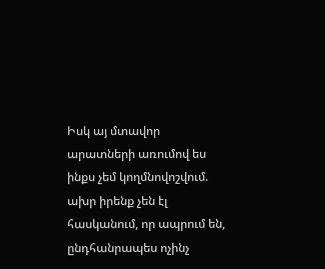Իսկ այ մտավոր արատների առումով ես ինքս չեմ կողմնովոշվում. ախր իրենք չեն էլ հասկանում, որ ապրում են, ընդհանրապես ոչինչ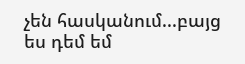չեն հասկանում...բայց ես դեմ եմ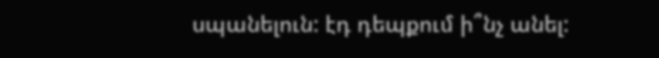սպանելուն: էդ դեպքում ի՞նչ անել: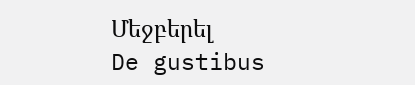Մեջբերել
De gustibus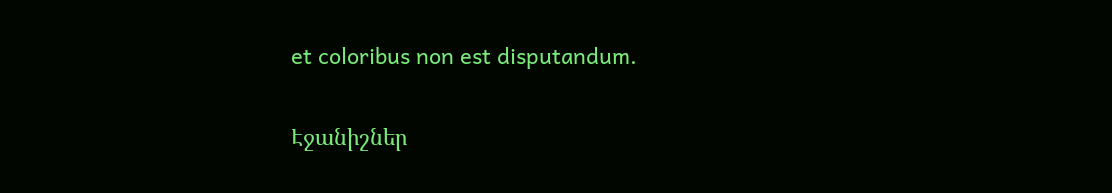et coloribus non est disputandum.

Էջանիշներ